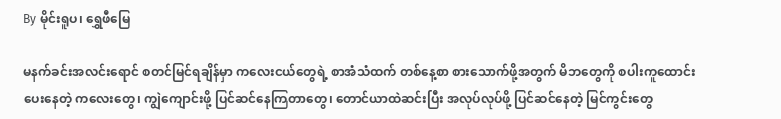By မိုင်းရူပ၊ ရွှေဖီမြေ

မနက်ခင်းအလင်းရောင် စတင်မြင်ရချိန်မှာ ကလေးငယ်တွေရဲ့ စာအံသံထက် တစ်နေ့စာ စားသောက်ဖို့အတွက် မိဘတွေကို စပါးကူထောင်းပေးနေတဲ့ ကလေးတွေ၊ ကျွဲကျောင်းဖို့ ပြင်ဆင်နေကြတာတွေ၊ တောင်ယာထဲဆင်းပြီး အလုပ်လုပ်ဖို့ ပြင်ဆင်နေတဲ့ မြင်ကွင်းတွေ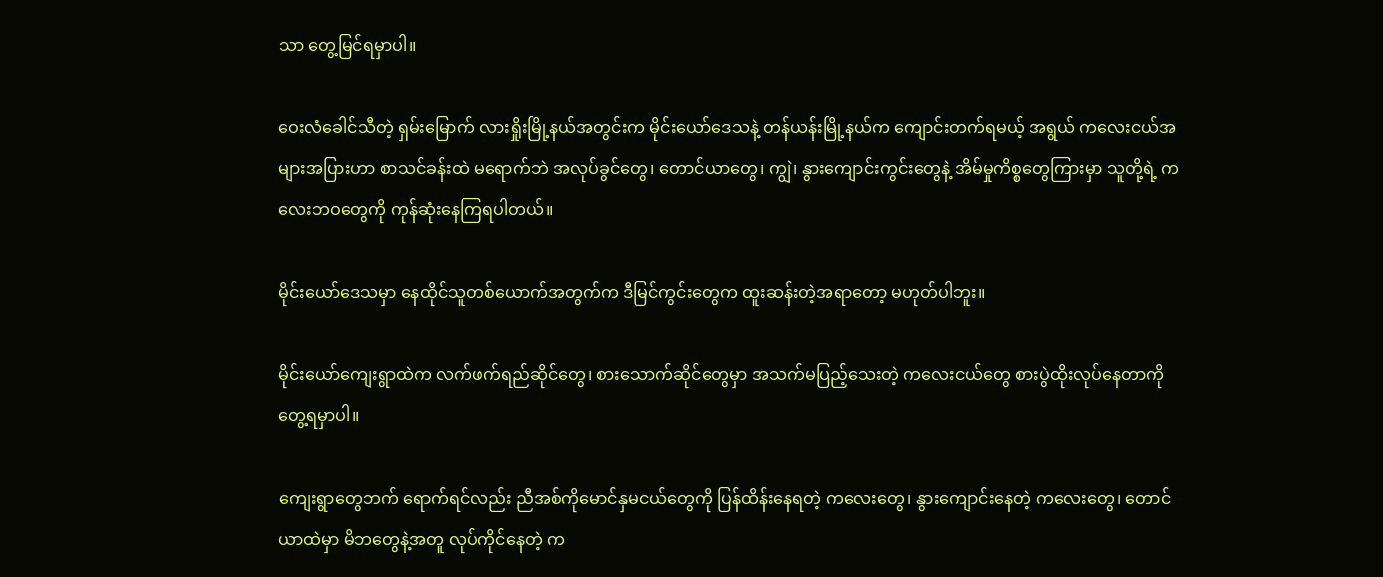သာ တွေ့မြင်ရမှာပါ။

ဝေးလံခေါင်သီတဲ့ ရှမ်းမြောက် လားရှိုးမြို့နယ်အတွင်းက မိုင်းယော်ဒေသနဲ့ တန်ယန်းမြို့နယ်က ကျောင်းတက်ရမယ့် အရွယ် ကလေးငယ်အများအပြားဟာ စာသင်ခန်းထဲ မရောက်ဘဲ အလုပ်ခွင်တွေ၊ တောင်ယာတွေ၊ ကျွဲ၊ နွားကျောင်းကွင်းတွေနဲ့ အိမ်မှုကိစ္စတွေကြားမှာ သူတို့ရဲ့ ကလေးဘဝတွေကို ကုန်ဆုံးနေကြရပါတယ်။

မိုင်းယော်ဒေသမှာ နေထိုင်သူတစ်ယောက်အတွက်က ဒီမြင်ကွင်းတွေက ထူးဆန်းတဲ့အရာတော့ မဟုတ်ပါဘူး။

မိုင်းယော်ကျေးရွာထဲက လက်ဖက်ရည်ဆိုင်တွေ၊ စားသောက်ဆိုင်တွေမှာ အသက်မပြည့်သေးတဲ့ ကလေးငယ်တွေ စားပွဲထိုးလုပ်နေတာကို တွေ့ရမှာပါ။

ကျေးရွာတွေဘက် ရောက်ရင်လည်း ညီအစ်ကိုမောင်နှမငယ်တွေကို ပြန်ထိန်းနေရတဲ့ ကလေးတွေ၊ နွားကျောင်းနေတဲ့ ကလေးတွေ၊ တောင်ယာထဲမှာ မိဘတွေနဲ့အတူ လုပ်ကိုင်နေတဲ့ က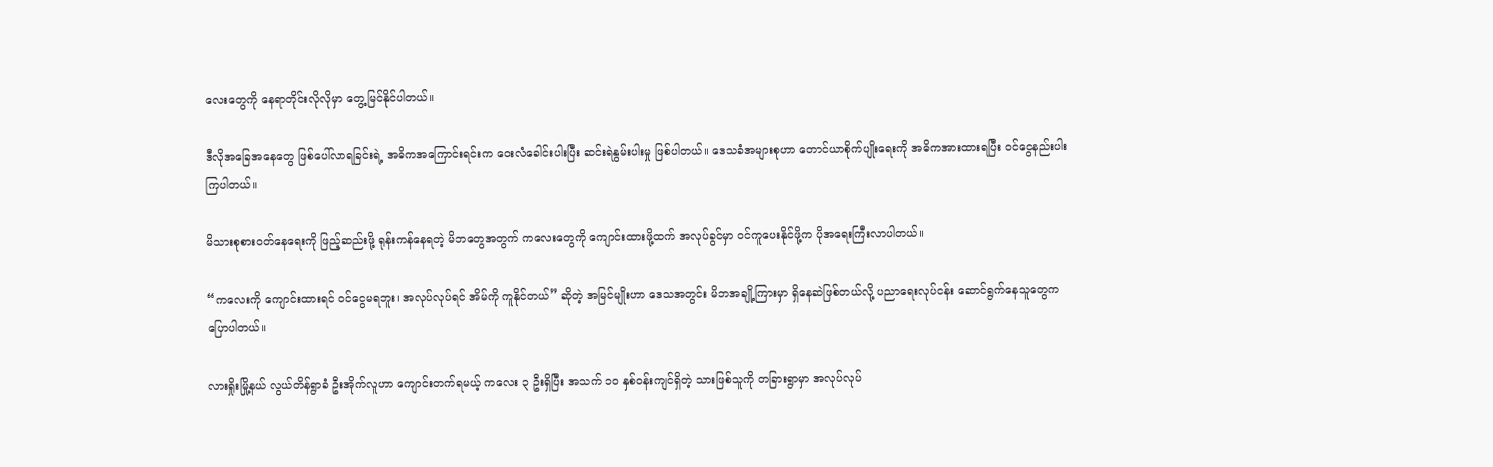လေးတွေကို နေရာတိုင်းလိုလိုမှာ တွေ့မြင်နိုင်ပါတယ်။

ဒီလိုအခြေအနေတွေ ဖြစ်ပေါ်လာရခြင်းရဲ့ အဓိကအကြောင်းရင်းက ဝေးလံခေါင်းပါးပြီး ဆင်းရဲနွမ်းပါးမှု ဖြစ်ပါတယ်။ ဒေသခံအများစုဟာ တောင်ယာစိုက်ပျိုးရေးကို အဓိကအားထားရပြီး ဝင်ငွေနည်းပါးကြပါတယ်။

မိသားစုစားဝတ်နေရေးကို ဖြည့်ဆည်းဖို့ ရုန်းကန်နေရတဲ့ မိဘတွေအတွက် ကလေးတွေကို ကျောင်းထားဖို့ထက် အလုပ်ခွင်မှာ ဝင်ကူပေးနိုင်ဖို့က ပိုအရေးကြီးလာပါတယ်။

“ကလေးကို ကျောင်းထားရင် ဝင်ငွေမရဘူး၊ အလုပ်လုပ်ရင် အိမ်ကို ကူနိုင်တယ်” ဆိုတဲ့ အမြင်မျိုးဟာ ဒေသအတွင်း မိဘအချို့ကြားမှာ ရှိနေဆဲဖြစ်တယ်လို့ ပညာရေးလုပ်ငန်း ဆောင်ရွက်နေသူတွေက ပြောပါတယ်။

လားရှိုးမြို့နယ် လွယ်တိန်ရွာခံ ဦးအိုက်လူဟာ ကျောင်းတက်ရမယ့် ကလေး ၃ ဦးရှိပြီး အသက် ၁၀ နှစ်ဝန်းကျင်ရှိတဲ့ သားဖြစ်သူကို တခြားရွာမှာ အလုပ်လုပ်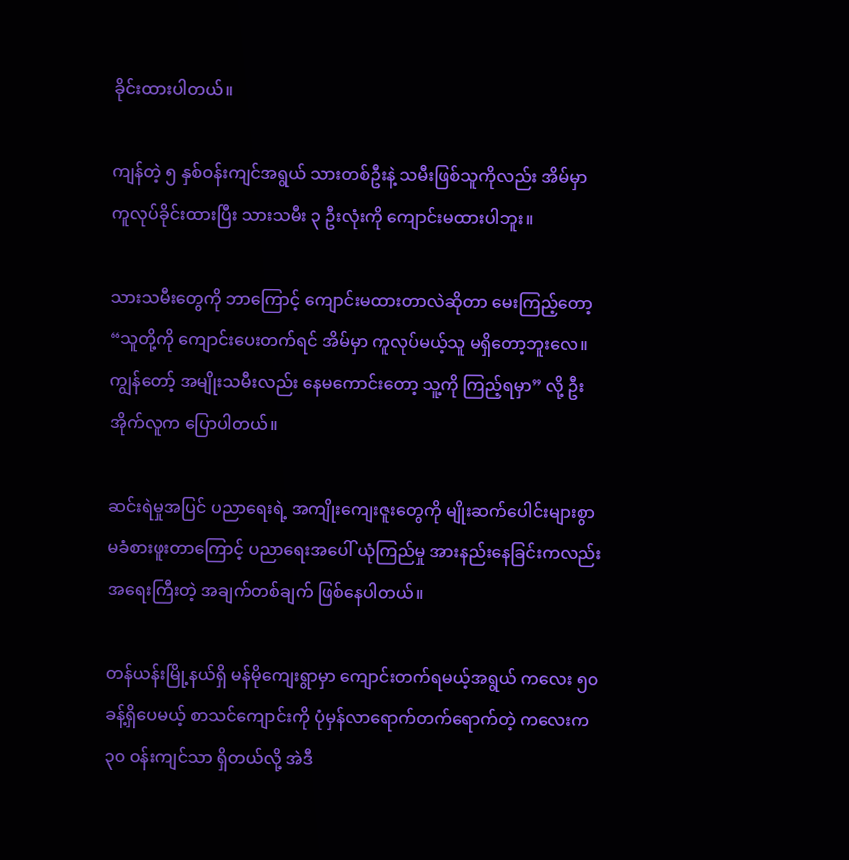ခိုင်းထားပါတယ်။

ကျန်တဲ့ ၅ နှစ်ဝန်းကျင်အရွယ် သားတစ်ဦးနဲ့ သမီးဖြစ်သူကိုလည်း အိမ်မှာ ကူလုပ်ခိုင်းထားပြီး သားသမီး ၃ ဦးလုံးကို ကျောင်းမထားပါဘူး။

သားသမီးတွေကို ဘာကြောင့် ကျောင်းမထားတာလဲဆိုတာ မေးကြည့်တော့ “သူတို့ကို ကျောင်းပေးတက်ရင် အိမ်မှာ ကူလုပ်မယ့်သူ မရှိတော့ဘူးလေ။ ကျွန်တော့် အမျိုးသမီးလည်း နေမကောင်းတော့ သူ့ကို ကြည့်ရမှာ” လို့ ဦးအိုက်လူက ပြောပါတယ်။

ဆင်းရဲမှုအပြင် ပညာရေးရဲ့ အကျိုးကျေးဇူးတွေကို မျိုးဆက်ပေါင်းများစွာ မခံစားဖူးတာကြောင့် ပညာရေးအပေါ် ယုံကြည်မှု အားနည်းနေခြင်းကလည်း အရေးကြီးတဲ့ အချက်တစ်ချက် ဖြစ်နေပါတယ်။

တန်ယန်းမြို့နယ်ရှိ မန်မိုကျေးရွာမှာ ကျောင်းတက်ရမယ့်အရွယ် ကလေး ၅၀ ခန့်ရှိပေမယ့် စာသင်ကျောင်းကို ပုံမှန်လာရောက်တက်ရောက်တဲ့ ကလေးက ၃၀ ဝန်းကျင်သာ ရှိတယ်လို့ အဲဒီ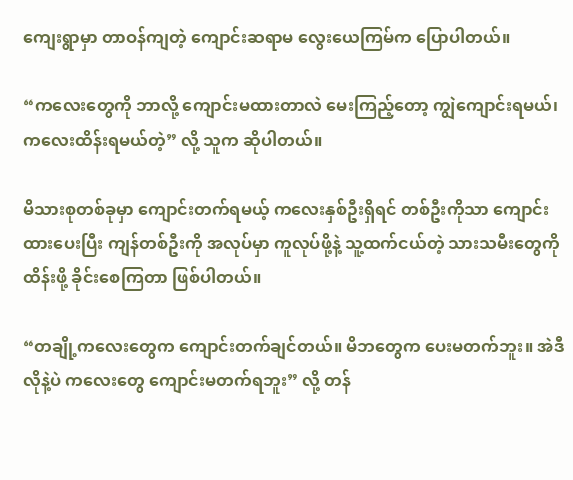ကျေးရွာမှာ တာဝန်ကျတဲ့ ကျောင်းဆရာမ လွေးယေကြမ်က ပြောပါတယ်။

“ကလေးတွေကို ဘာလို့ ကျောင်းမထားတာလဲ မေးကြည့်တော့ ကျွဲကျောင်းရမယ်၊ ကလေးထိန်းရမယ်တဲ့” လို့ သူက ဆိုပါတယ်။

မိသားစုတစ်ခုမှာ ကျောင်းတက်ရမယ့် ကလေးနှစ်ဦးရှိရင် တစ်ဦးကိုသာ ကျောင်းထားပေးပြီး ကျန်တစ်ဦးကို အလုပ်မှာ ကူလုပ်ဖို့နဲ့ သူ့ထက်ငယ်တဲ့ သားသမီးတွေကို ထိန်းဖို့ ခိုင်းစေကြတာ ဖြစ်ပါတယ်။

“တချို့ကလေးတွေက ကျောင်းတက်ချင်တယ်။ မိဘတွေက ပေးမတက်ဘူး။ အဲဒီလိုနဲ့ပဲ ကလေးတွေ ကျောင်းမတက်ရဘူး” လို့ တန်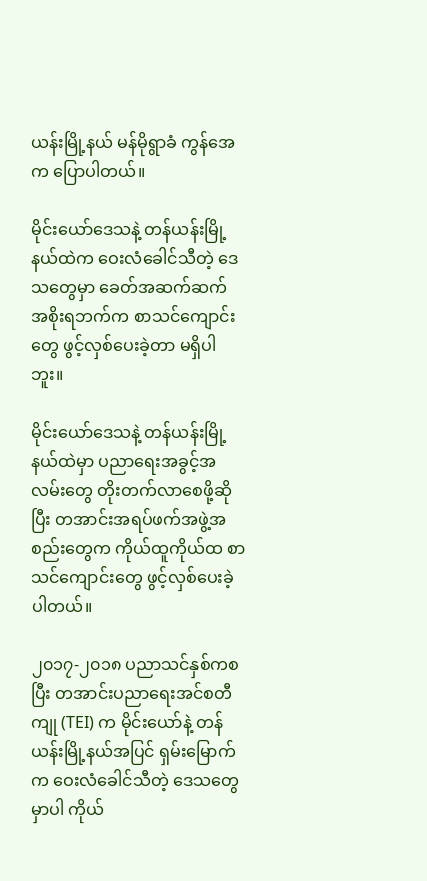ယန်းမြို့နယ် မန်မိုရွာခံ ကွန်အေက ပြောပါတယ်။

မိုင်းယော်ဒေသနဲ့ တန်ယန်းမြို့နယ်ထဲက ဝေးလံခေါင်သီတဲ့ ဒေသတွေမှာ ခေတ်အဆက်ဆက် အစိုးရဘက်က စာသင်ကျောင်းတွေ ဖွင့်လှစ်ပေးခဲ့တာ မရှိပါဘူး။

မိုင်းယော်ဒေသနဲ့ တန်ယန်းမြို့နယ်ထဲမှာ ပညာရေးအခွင့်အလမ်းတွေ တိုးတက်လာစေဖို့ဆိုပြီး တအာင်းအရပ်ဖက်အဖွဲ့အစည်းတွေက ကိုယ်ထူကိုယ်ထ စာသင်ကျောင်းတွေ ဖွင့်လှစ်ပေးခဲ့ပါတယ်။

၂၀၁၇-၂၀၁၈ ပညာသင်နှစ်ကစပြီး တအာင်းပညာရေးအင်စတီကျု (TEI) က မိုင်းယော်နဲ့ တန်ယန်းမြို့နယ်အပြင် ရှမ်းမြောက်က ဝေးလံခေါင်သီတဲ့ ဒေသတွေမှာပါ ကိုယ်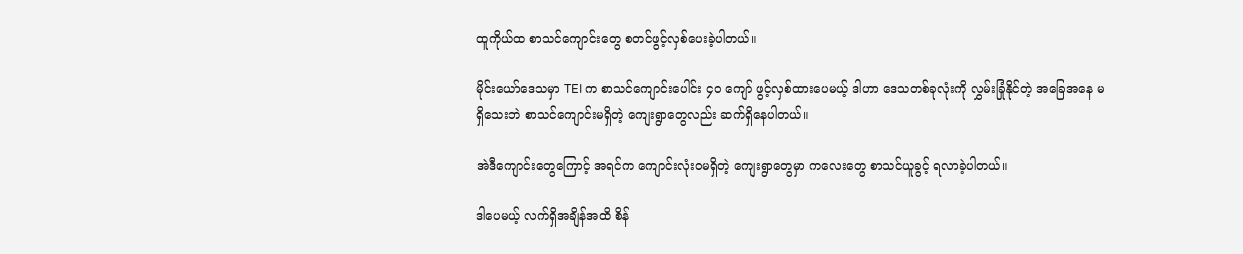ထူကိုယ်ထ စာသင်ကျောင်းတွေ စတင်ဖွင့်လှစ်ပေးခဲ့ပါတယ်။

မိုင်းယော်ဒေသမှာ TEI က စာသင်ကျောင်းပေါင်း ၄၀ ကျော် ဖွင့်လှစ်ထားပေမယ့် ဒါဟာ ဒေသတစ်ခုလုံးကို လွှမ်းခြုံနိုင်တဲ့ အခြေအနေ မရှိသေးဘဲ စာသင်ကျောင်းမရှိတဲ့ ကျေးရွာတွေလည်း ဆက်ရှိနေပါတယ်။

အဲဒီကျောင်းတွေကြောင့် အရင်က ကျောင်းလုံးဝမရှိတဲ့ ကျေးရွာတွေမှာ ကလေးတွေ စာသင်ယူခွင့် ရလာခဲ့ပါတယ်။

ဒါပေမယ့် လက်ရှိအချိန်အထိ စိန်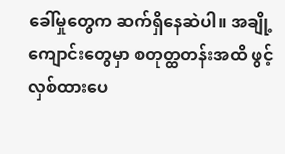ခေါ်မှုတွေက ဆက်ရှိနေဆဲပါ။ အချို့ကျောင်းတွေမှာ စတုတ္ထတန်းအထိ ဖွင့်လှစ်ထားပေ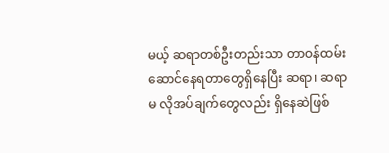မယ့် ဆရာတစ်ဦးတည်းသာ တာဝန်ထမ်းဆောင်နေရတာတွေရှိနေပြီး ဆရာ၊ ဆရာမ လိုအပ်ချက်တွေလည်း ရှိနေဆဲဖြစ်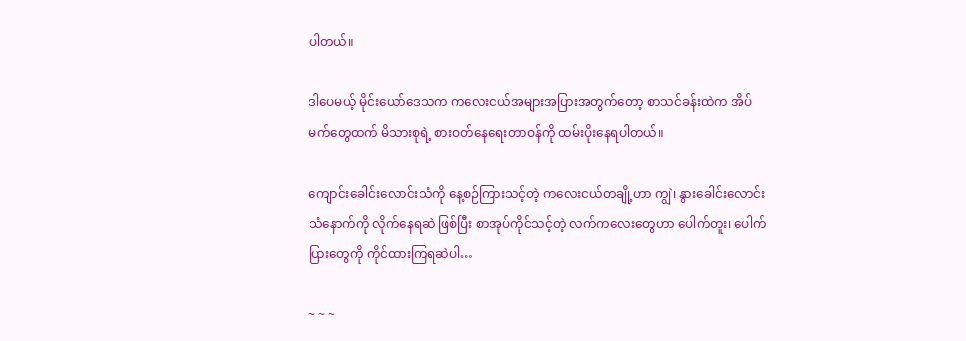ပါတယ်။

ဒါပေမယ့် မိုင်းယော်ဒေသက ကလေးငယ်အများအပြားအတွက်တော့ စာသင်ခန်းထဲက အိပ်မက်တွေထက် မိသားစုရဲ့ စားဝတ်နေရေးတာဝန်ကို ထမ်းပိုးနေရပါတယ်။

ကျောင်းခေါင်းလောင်းသံကို နေ့စဉ်ကြားသင့်တဲ့ ကလေးငယ်တချို့ဟာ ကျွဲ၊ နွားခေါင်းလောင်းသံနောက်ကို လိုက်နေရဆဲ ဖြစ်ပြီး စာအုပ်ကိုင်သင့်တဲ့ လက်ကလေးတွေဟာ ပေါက်တူး၊ ပေါက်ပြားတွေကို ကိုင်ထားကြရဆဲပါ…

~ ~ ~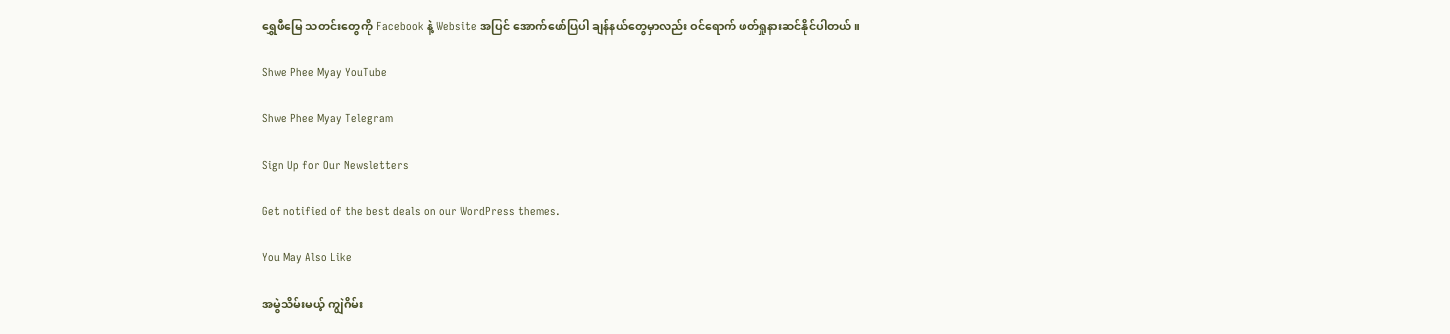ရွှေဖီမြေ သတင်းတွေကို Facebook နဲ့ Website အပြင် အောက်ဖော်ပြပါ ချန်နယ်တွေမှာလည်း ဝင်ရောက် ဖတ်ရှုနားဆင်နိုင်ပါတယ်။

Shwe Phee Myay YouTube

Shwe Phee Myay Telegram

Sign Up for Our Newsletters

Get notified of the best deals on our WordPress themes.

You May Also Like

အမွဲသိမ်းမယ့် ကျွဲဂိမ်း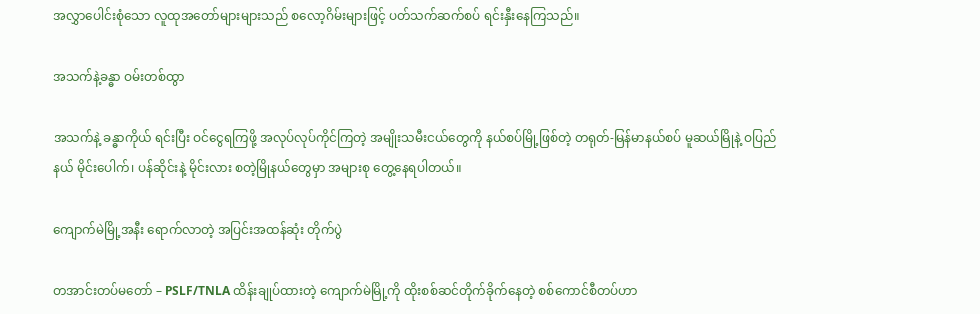အလွှာပေါင်းစုံသော လူထုအတော်များများသည် စလော့ဂိမ်းများဖြင့် ပတ်သက်ဆက်စပ် ရင်းနှီးနေကြသည်။

အသက်နဲ့ခန္ဓာ ဝမ်းတစ်ထွာ

အသက်နဲ့ ခန္ဓာကိုယ် ရင်းပြီး ဝင်ငွေရကြဖို့ အလုပ်လုပ်ကိုင်ကြတဲ့ အမျိုးသမီးငယ်တွေကို နယ်စပ်မြို့ဖြစ်တဲ့ တရုတ်-မြန်မာနယ်စပ် မူဆယ်မြိုနဲ့ ဝပြည်နယ် မိုင်းပေါက်၊ ပန်ဆိုင်းနဲ့ မိုင်းလား စတဲ့မြိုနယ်‌တွေမှာ အများစု တွေ့နေရပါတယ်။

ကျောက်မဲမြို့အနီး ရောက်လာတဲ့ အပြင်းအထန်ဆုံး တိုက်ပွဲ

တအာင်းတပ်မတော် – PSLF/TNLA ထိန်းချုပ်ထားတဲ့ ကျောက်မဲမြို့ကို ထိုးစစ်ဆင်တိုက်ခိုက်နေတဲ့ စစ်ကောင်စီတပ်ဟာ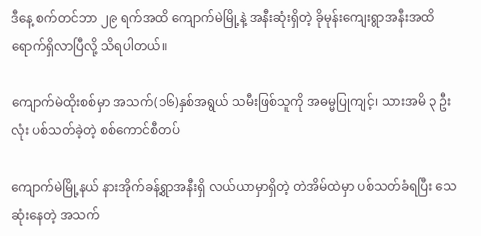ဒီနေ့ စက်တင်ဘာ ၂၉ ရက်အထိ ကျောက်မဲမြို့နဲ့ အနီးဆုံးရှိတဲ့ ခိုမုန်းကျေးရွာအနီးအထိ ရောက်ရှိလာပြီလို့ သိရပါတယ်။

ကျောက်မဲထိုးစစ်မှာ အသက်(၁၆)နှစ်အရွယ် သမီးဖြစ်သူကို အဓမ္မပြုကျင့်၊ သားအမိ ၃ ဦးလုံး ပစ်သတ်ခဲ့တဲ့ စစ်ကောင်စီတပ်

ကျောက်မဲမြို့နယ် နားအိုက်ခန့်ရွာအနီးရှိ လယ်ယာမှာရှိတဲ့ တဲအိမ်ထဲမှာ ပစ်သတ်ခံရပြီး သေဆုံးနေတဲ့ အသက်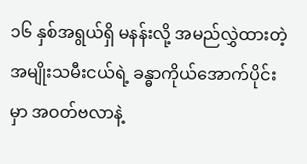၁၆ နှစ်အရွယ်ရှိ မနန်းလို့ အမည်လွှဲထားတဲ့ အမျိုးသမီးငယ်ရဲ့ ခန္ဓာကိုယ်အောက်ပိုင်းမှာ အဝတ်ဗလာနဲ့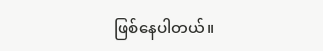ဖြစ်နေပါတယ်။